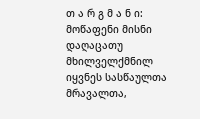თ ა რ გ მ ა ნ ი: მოწაფენი მისნი დაღაცათუ მხილველქმნილ იყვნეს სასწაულთა მრავალთა,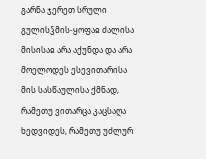გარნა ჯერეთ სრული გულისჴმის-ყოფაჲ ძალისა მისისაჲ არა აქუნდა და არა მოელოდეს ესევითარისა მის სასწაულისა ქმნად, რამეთუ ვითარცა კაცსაღა ხედვიდეს, რამეთუ უძლურ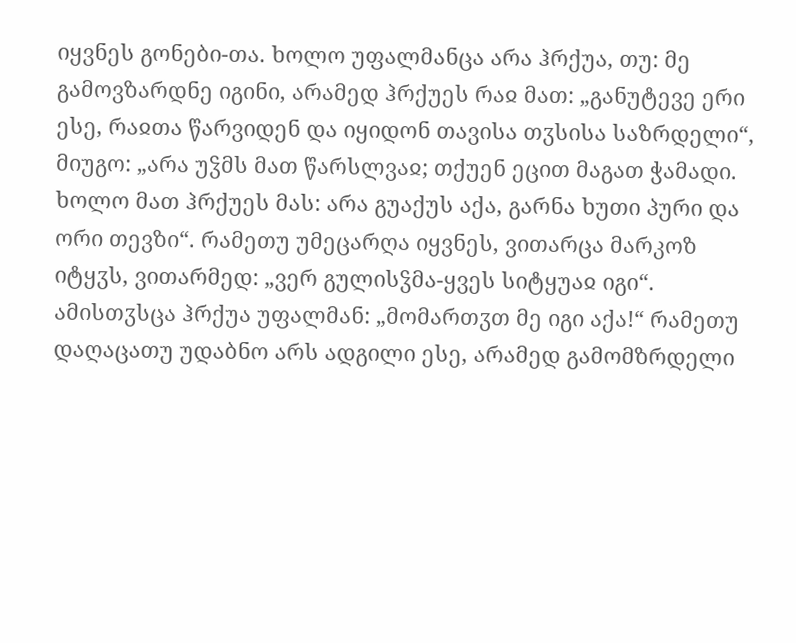იყვნეს გონები-თა. ხოლო უფალმანცა არა ჰრქუა, თუ: მე გამოვზარდნე იგინი, არამედ ჰრქუეს რაჲ მათ: „განუტევე ერი ესე, რაჲთა წარვიდენ და იყიდონ თავისა თჳსისა საზრდელი“, მიუგო: „არა უჴმს მათ წარსლვაჲ; თქუენ ეცით მაგათ ჭამადი. ხოლო მათ ჰრქუეს მას: არა გუაქუს აქა, გარნა ხუთი პური და ორი თევზი“. რამეთუ უმეცარღა იყვნეს, ვითარცა მარკოზ იტყჳს, ვითარმედ: „ვერ გულისჴმა-ყვეს სიტყუაჲ იგი“. ამისთჳსცა ჰრქუა უფალმან: „მომართჳთ მე იგი აქა!“ რამეთუ დაღაცათუ უდაბნო არს ადგილი ესე, არამედ გამომზრდელი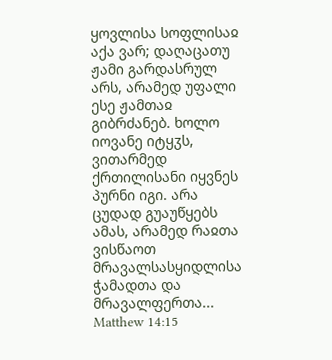ყოვლისა სოფლისაჲ აქა ვარ; დაღაცათუ ჟამი გარდასრულ არს, არამედ უფალი ესე ჟამთაჲ გიბრძანებ. ხოლო იოვანე იტყჳს, ვითარმედ ქრთილისანი იყვნეს პურნი იგი. არა ცუდად გუაუწყებს ამას, არამედ რაჲთა ვისწაოთ მრავალსასყიდლისა ჭამადთა და მრავალფერთა...
Matthew 14:15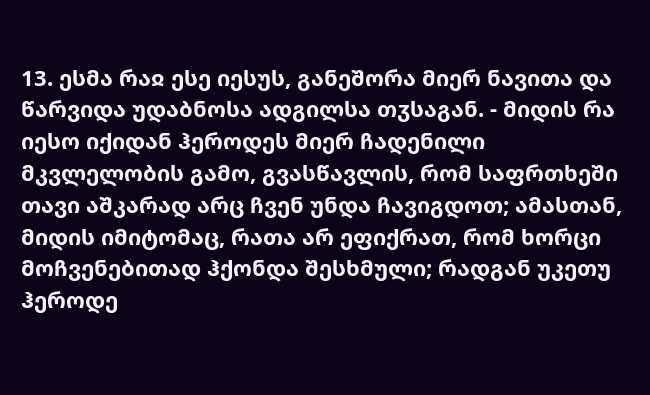13. ესმა რაჲ ესე იესუს, განეშორა მიერ ნავითა და წარვიდა უდაბნოსა ადგილსა თჳსაგან. - მიდის რა იესო იქიდან ჰეროდეს მიერ ჩადენილი მკვლელობის გამო, გვასწავლის, რომ საფრთხეში თავი აშკარად არც ჩვენ უნდა ჩავიგდოთ; ამასთან, მიდის იმიტომაც, რათა არ ეფიქრათ, რომ ხორცი მოჩვენებითად ჰქონდა შესხმული; რადგან უკეთუ ჰეროდე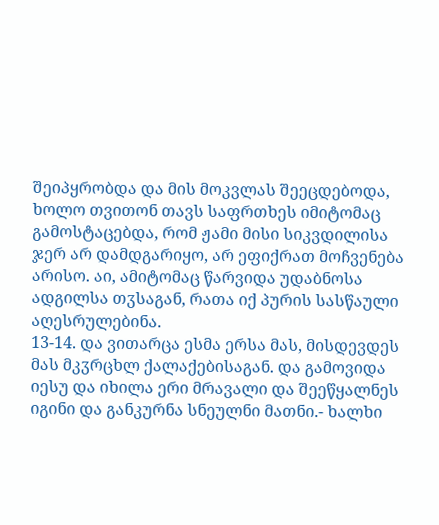შეიპყრობდა და მის მოკვლას შეეცდებოდა, ხოლო თვითონ თავს საფრთხეს იმიტომაც გამოსტაცებდა, რომ ჟამი მისი სიკვდილისა ჯერ არ დამდგარიყო, არ ეფიქრათ მოჩვენება არისო. აი, ამიტომაც წარვიდა უდაბნოსა ადგილსა თჳსაგან, რათა იქ პურის სასწაული აღესრულებინა.
13-14. და ვითარცა ესმა ერსა მას, მისდევდეს მას მკჳრცხლ ქალაქებისაგან. და გამოვიდა იესუ და იხილა ერი მრავალი და შეეწყალნეს იგინი და განკურნა სნეულნი მათნი.- ხალხი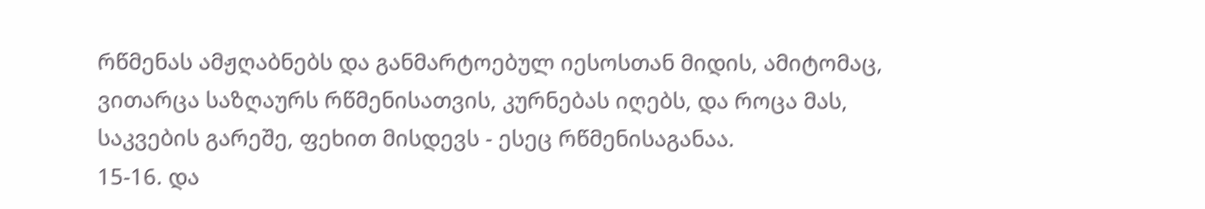რწმენას ამჟღაბნებს და განმარტოებულ იესოსთან მიდის, ამიტომაც, ვითარცა საზღაურს რწმენისათვის, კურნებას იღებს, და როცა მას, საკვების გარეშე, ფეხით მისდევს - ესეც რწმენისაგანაა.
15-16. და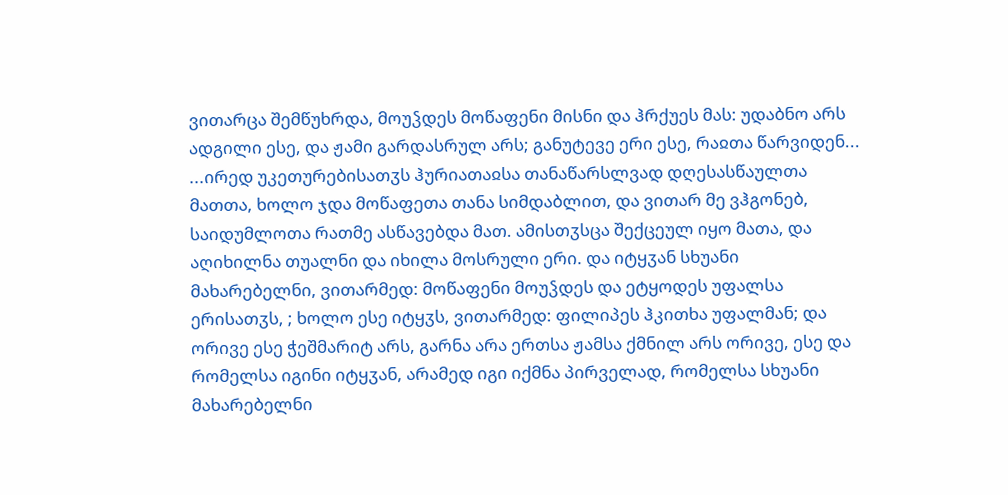ვითარცა შემწუხრდა, მოუჴდეს მოწაფენი მისნი და ჰრქუეს მას: უდაბნო არს ადგილი ესე, და ჟამი გარდასრულ არს; განუტევე ერი ესე, რაჲთა წარვიდენ...
...ირედ უკეთურებისათჳს ჰურიათაჲსა თანაწარსლვად დღესასწაულთა მათთა, ხოლო ჯდა მოწაფეთა თანა სიმდაბლით, და ვითარ მე ვჰგონებ, საიდუმლოთა რათმე ასწავებდა მათ. ამისთჳსცა შექცეულ იყო მათა, და აღიხილნა თუალნი და იხილა მოსრული ერი. და იტყჳან სხუანი მახარებელნი, ვითარმედ: მოწაფენი მოუჴდეს და ეტყოდეს უფალსა ერისათჳს, ; ხოლო ესე იტყჳს, ვითარმედ: ფილიპეს ჰკითხა უფალმან; და ორივე ესე ჭეშმარიტ არს, გარნა არა ერთსა ჟამსა ქმნილ არს ორივე, ესე და რომელსა იგინი იტყჳან, არამედ იგი იქმნა პირველად, რომელსა სხუანი მახარებელნი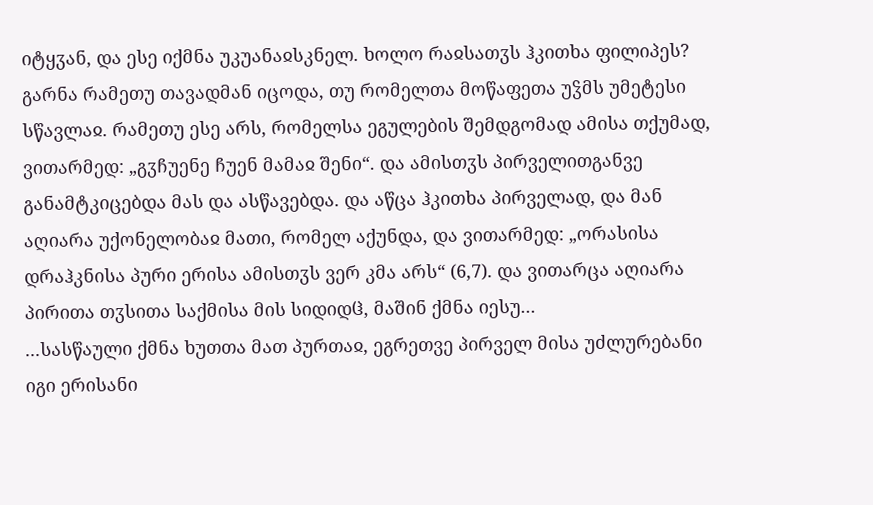იტყჳან, და ესე იქმნა უკუანაჲსკნელ. ხოლო რაჲსათჳს ჰკითხა ფილიპეს? გარნა რამეთუ თავადმან იცოდა, თუ რომელთა მოწაფეთა უჴმს უმეტესი სწავლაჲ. რამეთუ ესე არს, რომელსა ეგულების შემდგომად ამისა თქუმად, ვითარმედ: „გჳჩუენე ჩუენ მამაჲ შენი“. და ამისთჳს პირველითგანვე განამტკიცებდა მას და ასწავებდა. და აწცა ჰკითხა პირველად, და მან აღიარა უქონელობაჲ მათი, რომელ აქუნდა, და ვითარმედ: „ორასისა დრაჰკნისა პური ერისა ამისთჳს ვერ კმა არს“ (6,7). და ვითარცა აღიარა პირითა თჳსითა საქმისა მის სიდიდჱ, მაშინ ქმნა იესუ...
...სასწაული ქმნა ხუთთა მათ პურთაჲ, ეგრეთვე პირველ მისა უძლურებანი იგი ერისანი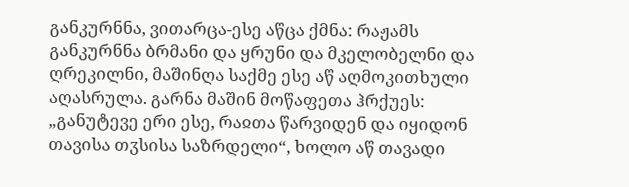განკურნნა, ვითარცა-ესე აწცა ქმნა: რაჟამს განკურნნა ბრმანი და ყრუნი და მკელობელნი და ღრეკილნი, მაშინღა საქმე ესე აწ აღმოკითხული აღასრულა. გარნა მაშინ მოწაფეთა ჰრქუეს: „განუტევე ერი ესე, რაჲთა წარვიდენ და იყიდონ თავისა თჳსისა საზრდელი“, ხოლო აწ თავადი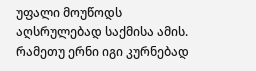უფალი მოუწოდს აღსრულებად საქმისა ამის. რამეთუ ერნი იგი კურნებად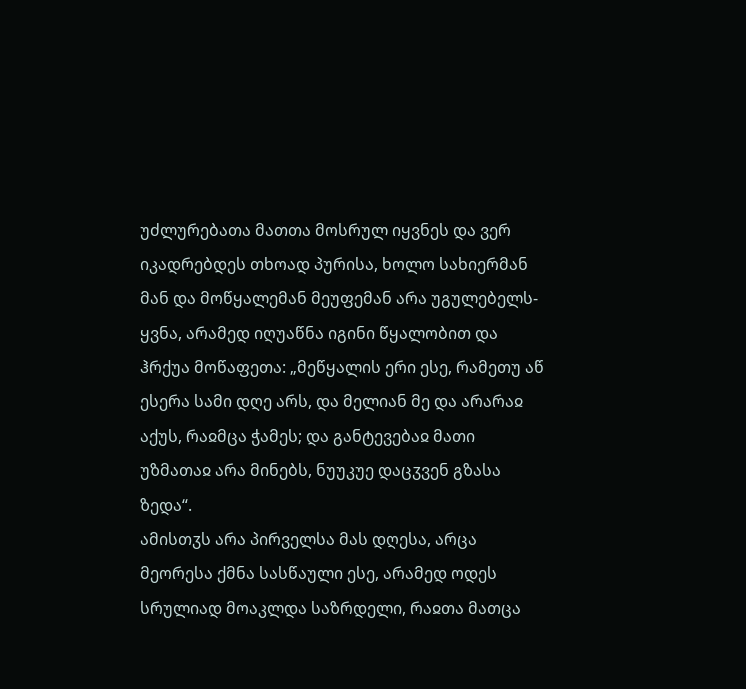უძლურებათა მათთა მოსრულ იყვნეს და ვერ იკადრებდეს თხოად პურისა, ხოლო სახიერმან მან და მოწყალემან მეუფემან არა უგულებელს-ყვნა, არამედ იღუაწნა იგინი წყალობით და ჰრქუა მოწაფეთა: „მეწყალის ერი ესე, რამეთუ აწ ესერა სამი დღე არს, და მელიან მე და არარაჲ აქუს, რაჲმცა ჭამეს; და განტევებაჲ მათი უზმათაჲ არა მინებს, ნუუკუე დაცჳვენ გზასა ზედა“.
ამისთჳს არა პირველსა მას დღესა, არცა მეორესა ქმნა სასწაული ესე, არამედ ოდეს სრულიად მოაკლდა საზრდელი, რაჲთა მათცა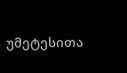უმეტესითა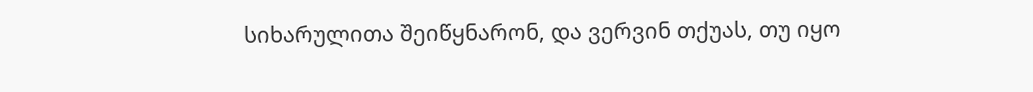სიხარულითა შეიწყნარონ, და ვერვინ თქუას, თუ იყო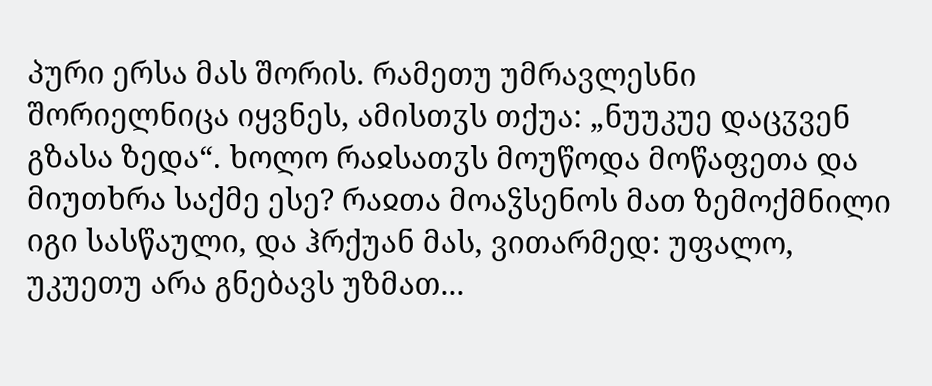პური ერსა მას შორის. რამეთუ უმრავლესნი შორიელნიცა იყვნეს, ამისთჳს თქუა: „ნუუკუე დაცჳვენ გზასა ზედა“. ხოლო რაჲსათჳს მოუწოდა მოწაფეთა და მიუთხრა საქმე ესე? რაჲთა მოაჴსენოს მათ ზემოქმნილი იგი სასწაული, და ჰრქუან მას, ვითარმედ: უფალო, უკუეთუ არა გნებავს უზმათ...